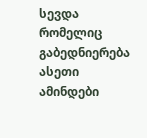სევდა რომელიც გაბედნიერება
ასეთი ამინდები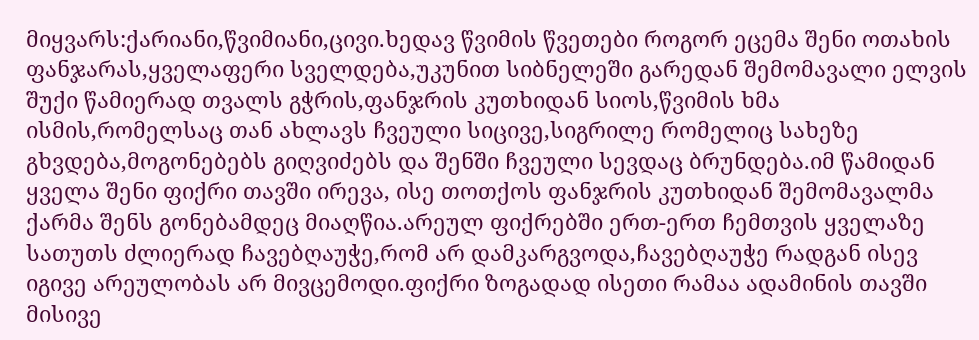მიყვარს:ქარიანი,წვიმიანი,ცივი.ხედავ წვიმის წვეთები როგორ ეცემა შენი ოთახის ფანჯარას,ყველაფერი სველდება,უკუნით სიბნელეში გარედან შემომავალი ელვის შუქი წამიერად თვალს გჭრის,ფანჯრის კუთხიდან სიოს,წვიმის ხმა ისმის,რომელსაც თან ახლავს ჩვეული სიცივე,სიგრილე რომელიც სახეზე გხვდება,მოგონებებს გიღვიძებს და შენში ჩვეული სევდაც ბრუნდება.იმ წამიდან ყველა შენი ფიქრი თავში ირევა, ისე თოთქოს ფანჯრის კუთხიდან შემომავალმა ქარმა შენს გონებამდეც მიაღწია.არეულ ფიქრებში ერთ-ერთ ჩემთვის ყველაზე სათუთს ძლიერად ჩავებღაუჭე,რომ არ დამკარგვოდა,ჩავებღაუჭე რადგან ისევ იგივე არეულობას არ მივცემოდი.ფიქრი ზოგადად ისეთი რამაა ადამინის თავში მისივე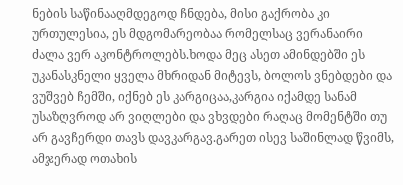ნების საწინააღმდეგოდ ჩნდება, მისი გაქრობა კი ურთულესია, ეს მდგომარეობაა რომელსაც ვერანაირი ძალა ვერ აკონტროლებს.ხოდა მეც ასეთ ამინდებში ეს უკანასკნელი ყველა მხრიდან მიტევს, ბოლოს ვნებდები და ვუშვებ ჩემში, იქნებ ეს კარგიცაა,კარგია იქამდე სანამ უსაზღვროდ არ ვიღლები და ვხვდები რაღაც მომენტში თუ არ გავჩერდი თავს დავკარგავ.გარეთ ისევ საშინლად წვიმს, ამჯერად ოთახის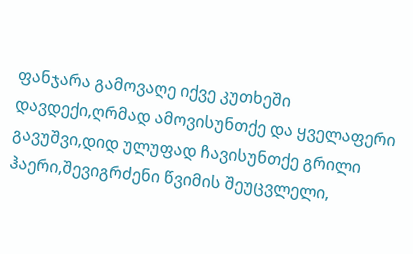ფანჯარა გამოვაღე იქვე კუთხეში დავდექი,ღრმად ამოვისუნთქე და ყველაფერი გავუშვი,დიდ ულუფად ჩავისუნთქე გრილი ჰაერი,შევიგრძენი წვიმის შეუცვლელი,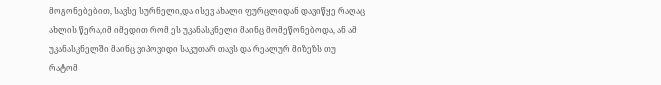მოგონებებით, სავსე სურნელი,და ისევ ახალი ფურცლიდან დავიწყე რაღაც ახლის წერა,იმ იმედით რომ ეს უკანასკნელი მაინც მომეწონებოდა, ან ამ უკანასკნელში მაინც ვიპოვიდი საკუთარ თავს და რეალურ მიზეზს თუ რატომ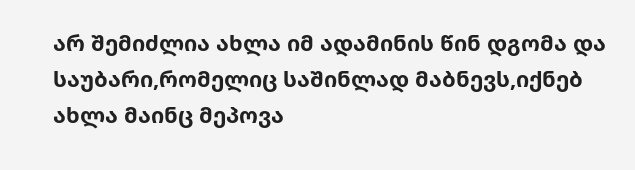არ შემიძლია ახლა იმ ადამინის წინ დგომა და საუბარი,რომელიც საშინლად მაბნევს,იქნებ ახლა მაინც მეპოვა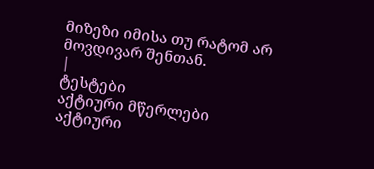მიზეზი იმისა თუ რატომ არ მოვდივარ შენთან.
|
ტესტები
აქტიური მწერლები
აქტიური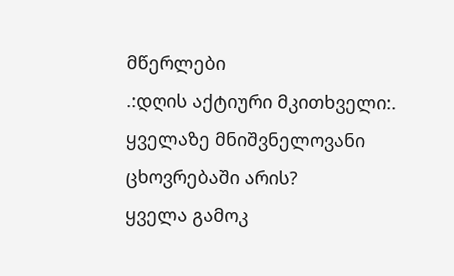მწერლები
.:დღის აქტიური მკითხველი:.
ყველაზე მნიშვნელოვანი ცხოვრებაში არის?
ყველა გამოკ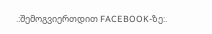.:შემოგვიერთდით FACEBOOK-ზე:.